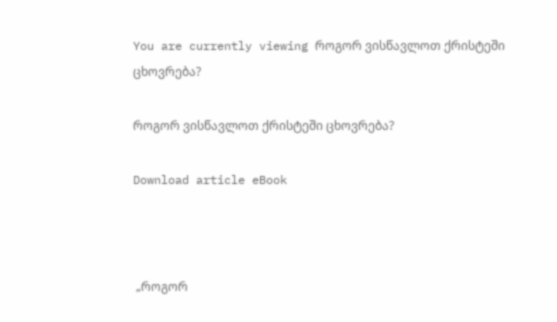You are currently viewing როგორ ვისწავლოთ ქრისტეში ცხოვრება?

როგორ ვისწავლოთ ქრისტეში ცხოვრება?

Download article eBook



 „როგორ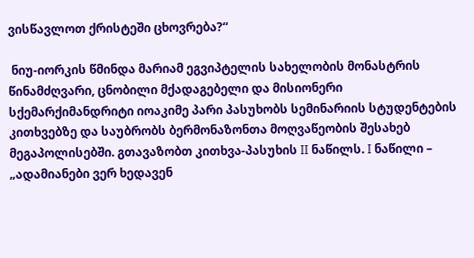ვისწავლოთ ქრისტეში ცხოვრება?“

 ნიუ-იორკის წმინდა მარიამ ეგვიპტელის სახელობის მონასტრის წინამძღვარი, ცნობილი მქადაგებელი და მისიონერი სქემარქიმანდრიტი იოაკიმე პარი პასუხობს სემინარიის სტუდენტების კითხვებზე და საუბრობს ბერმონაზონთა მოღვაწეობის შესახებ მეგაპოლისებში. გთავაზობთ კითხვა-პასუხის II ნაწილს. I ნაწილი – „ადამიანები ვერ ხედავენ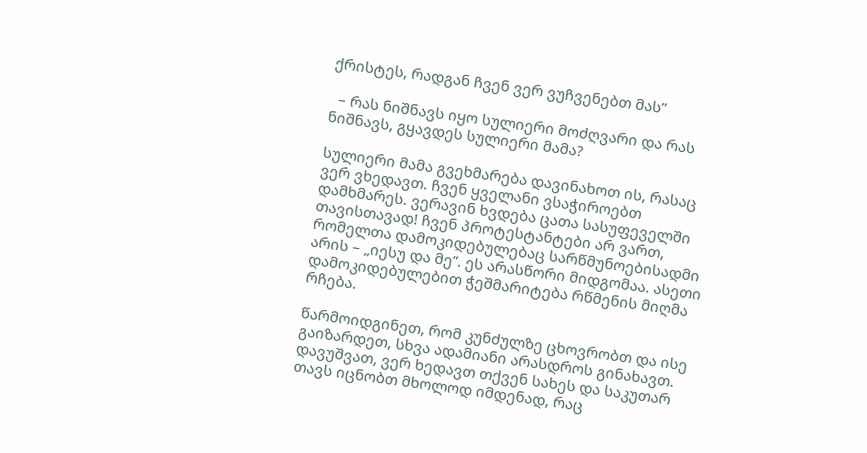ქრისტეს, რადგან ჩვენ ვერ ვუჩვენებთ მას”

  – რას ნიშნავს იყო სულიერი მოძღვარი და რას ნიშნავს, გყავდეს სულიერი მამა?

სულიერი მამა გვეხმარება დავინახოთ ის, რასაც ვერ ვხედავთ. ჩვენ ყველანი ვსაჭიროებთ დამხმარეს. ვერავინ ხვდება ცათა სასუფეველში თავისთავად! ჩვენ პროტესტანტები არ ვართ, რომელთა დამოკიდებულებაც სარწმუნოებისადმი არის – „იესუ და მე”. ეს არასწორი მიდგომაა. ასეთი დამოკიდებულებით ჭეშმარიტება რწმენის მიღმა რჩება.

წარმოიდგინეთ, რომ კუნძულზე ცხოვრობთ და ისე გაიზარდეთ, სხვა ადამიანი არასდროს გინახავთ. დავუშვათ, ვერ ხედავთ თქვენ სახეს და საკუთარ თავს იცნობთ მხოლოდ იმდენად, რაც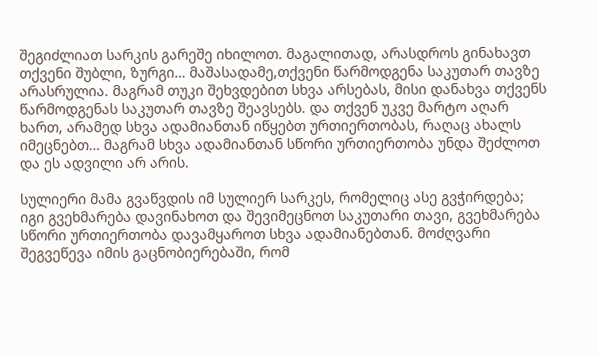შეგიძლიათ სარკის გარეშე იხილოთ. მაგალითად, არასდროს გინახავთ თქვენი შუბლი, ზურგი… მაშასადამე,თქვენი წარმოდგენა საკუთარ თავზე არასრულია. მაგრამ თუკი შეხვდებით სხვა არსებას, მისი დანახვა თქვენს წარმოდგენას საკუთარ თავზე შეავსებს. და თქვენ უკვე მარტო აღარ ხართ, არამედ სხვა ადამიანთან იწყებთ ურთიერთობას, რაღაც ახალს იმეცნებთ… მაგრამ სხვა ადამიანთან სწორი ურთიერთობა უნდა შეძლოთ და ეს ადვილი არ არის.

სულიერი მამა გვაწვდის იმ სულიერ სარკეს, რომელიც ასე გვჭირდება; იგი გვეხმარება დავინახოთ და შევიმეცნოთ საკუთარი თავი, გვეხმარება სწორი ურთიერთობა დავამყაროთ სხვა ადამიანებთან. მოძღვარი შეგვეწევა იმის გაცნობიერებაში, რომ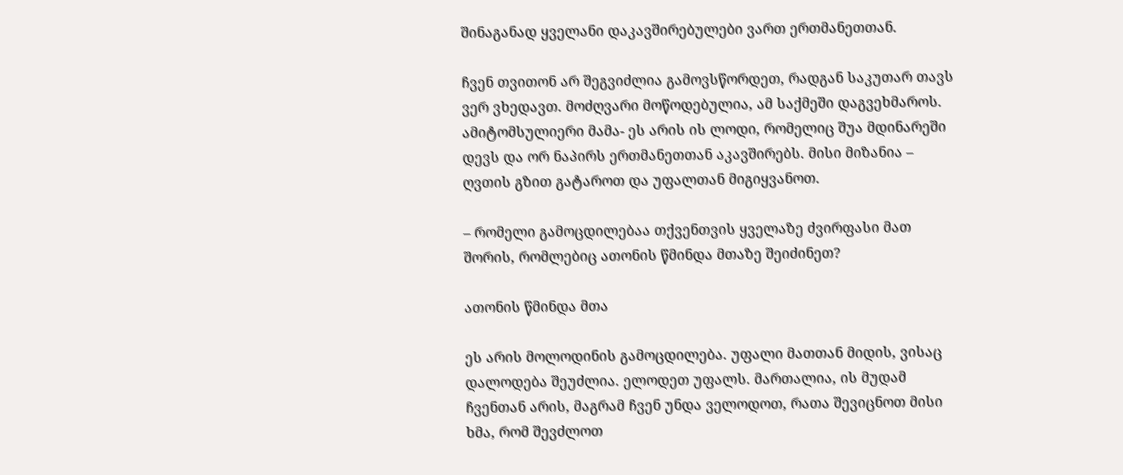შინაგანად ყველანი დაკავშირებულები ვართ ერთმანეთთან.

ჩვენ თვითონ არ შეგვიძლია გამოვსწორდეთ, რადგან საკუთარ თავს ვერ ვხედავთ. მოძღვარი მოწოდებულია, ამ საქმეში დაგვეხმაროს. ამიტომსულიერი მამა- ეს არის ის ლოდი, რომელიც შუა მდინარეში დევს და ორ ნაპირს ერთმანეთთან აკავშირებს. მისი მიზანია – ღვთის გზით გატაროთ და უფალთან მიგიყვანოთ.

– რომელი გამოცდილებაა თქვენთვის ყველაზე ძვირფასი მათ შორის, რომლებიც ათონის წმინდა მთაზე შეიძინეთ?

ათონის წმინდა მთა

ეს არის მოლოდინის გამოცდილება. უფალი მათთან მიდის, ვისაც დალოდება შეუძლია. ელოდეთ უფალს. მართალია, ის მუდამ ჩვენთან არის, მაგრამ ჩვენ უნდა ველოდოთ, რათა შევიცნოთ მისი ხმა, რომ შევძლოთ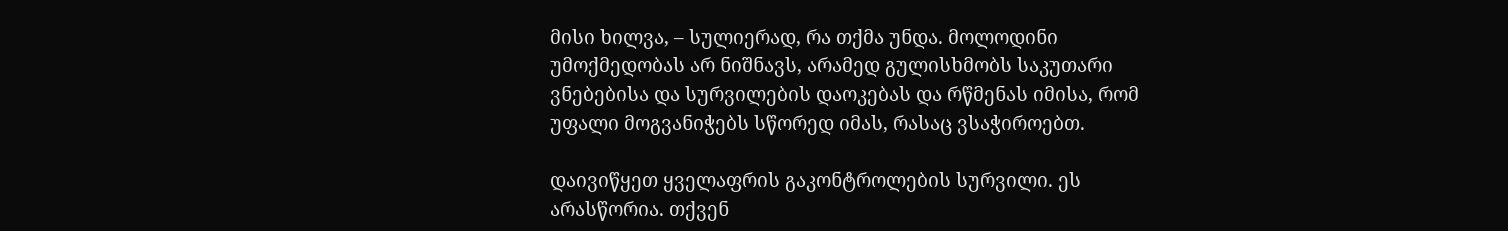მისი ხილვა, – სულიერად, რა თქმა უნდა. მოლოდინი უმოქმედობას არ ნიშნავს, არამედ გულისხმობს საკუთარი ვნებებისა და სურვილების დაოკებას და რწმენას იმისა, რომ უფალი მოგვანიჭებს სწორედ იმას, რასაც ვსაჭიროებთ.

დაივიწყეთ ყველაფრის გაკონტროლების სურვილი. ეს არასწორია. თქვენ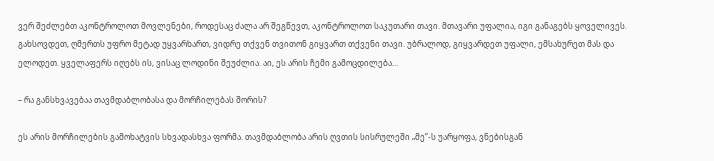ვერ შეძლებთ აკონტროლოთ მოვლენები, როდესაც ძალა არ შეგწევთ, აკონტროლოთ საკუთარი თავი. მთავარი უფალია, იგი განაგებს ყოველივეს. გახსოვდეთ, ღმერთს უფრო მეტად უყვარხართ, ვიდრე თქვენ თვითონ გიყვართ თქვენი თავი. უბრალოდ, გიყვარდეთ უფალი, ემსახურეთ მას და ელოდეთ. ყველაფერს იღებს ის, ვისაც ლოდინი შეუძლია. აი, ეს არის ჩემი გამოცდილება…

– რა განსხვავებაა თავმდაბლობასა და მორჩილებას შორის?

ეს არის მორჩილების გამოხატვის სხვადასხვა ფორმა. თავმდაბლობა არის ღვთის სისრულეში „მე”-ს უარყოფა, ვნებისგან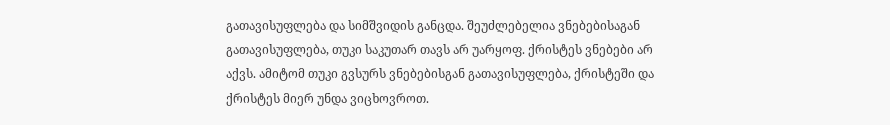გათავისუფლება და სიმშვიდის განცდა. შეუძლებელია ვნებებისაგან გათავისუფლება, თუკი საკუთარ თავს არ უარყოფ. ქრისტეს ვნებები არ აქვს. ამიტომ თუკი გვსურს ვნებებისგან გათავისუფლება, ქრისტეში და ქრისტეს მიერ უნდა ვიცხოვროთ.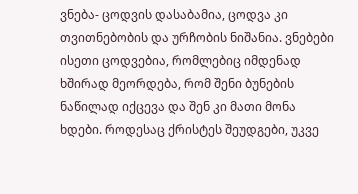ვნება- ცოდვის დასაბამია, ცოდვა კი თვითნებობის და ურჩობის ნიშანია. ვნებები ისეთი ცოდვებია, რომლებიც იმდენად ხშირად მეორდება, რომ შენი ბუნების ნაწილად იქცევა და შენ კი მათი მონა ხდები. როდესაც ქრისტეს შეუდგები, უკვე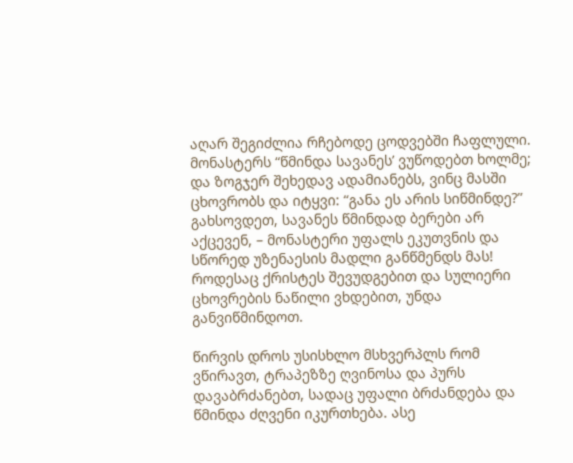აღარ შეგიძლია რჩებოდე ცოდვებში ჩაფლული. მონასტერს “წმინდა სავანეს’ ვუწოდებთ ხოლმე; და ზოგჯერ შეხედავ ადამიანებს, ვინც მასში ცხოვრობს და იტყვი: “განა ეს არის სიწმინდე?” გახსოვდეთ, სავანეს წმინდად ბერები არ აქცევენ, – მონასტერი უფალს ეკუთვნის და სწორედ უზენაესის მადლი განწმენდს მას! როდესაც ქრისტეს შევუდგებით და სულიერი ცხოვრების ნაწილი ვხდებით, უნდა განვიწმინდოთ.

წირვის დროს უსისხლო მსხვერპლს რომ ვწირავთ, ტრაპეზზე ღვინოსა და პურს დავაბრძანებთ, სადაც უფალი ბრძანდება და წმინდა ძღვენი იკურთხება. ასე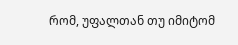რომ, უფალთან თუ იმიტომ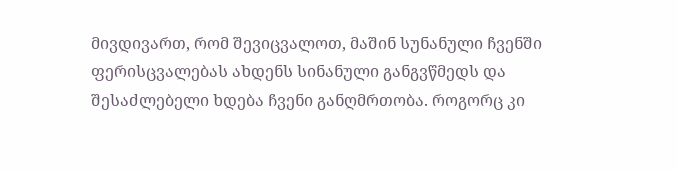მივდივართ, რომ შევიცვალოთ, მაშინ სუნანული ჩვენში ფერისცვალებას ახდენს სინანული განგვწმედს და შესაძლებელი ხდება ჩვენი განღმრთობა. როგორც კი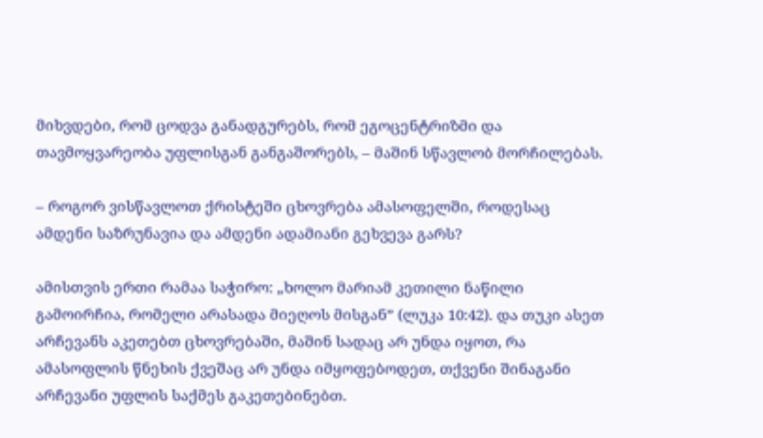მიხვდები, რომ ცოდვა განადგურებს, რომ ეგოცენტრიზმი და თავმოყვარეობა უფლისგან განგაშორებს, – მაშინ სწავლობ მორჩილებას.

– როგორ ვისწავლოთ ქრისტეში ცხოვრება ამასოფელში, როდესაც ამდენი საზრუნავია და ამდენი ადამიანი გეხვევა გარს?

ამისთვის ერთი რამაა საჭირო: „ხოლო მარიამ კეთილი ნაწილი გამოირჩია, რომელი არასადა მიეღოს მისგან” (ლუკა 10:42). და თუკი ასეთ არჩევანს აკეთებთ ცხოვრებაში, მაშინ სადაც არ უნდა იყოთ, რა ამასოფლის წნეხის ქვეშაც არ უნდა იმყოფებოდეთ, თქვენი შინაგანი არჩევანი უფლის საქმეს გაკეთებინებთ.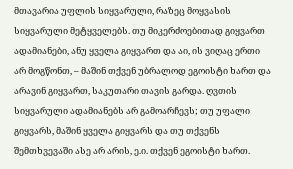მთავარია უფლის სიყვარული, რაზეც მოყვასის სიყვარული მეტყველებს. თუ მიკერძოებითად გიყვართ ადამიანები, ანუ ყველა გიყვართ და აი, ის ვიღაც ერთი არ მოგწონთ, – მაშინ თქვენ უბრალოდ ეგოისტი ხართ და არავინ გიყვართ, საკუთარი თავის გარდა. ღვთის სიყვარული ადამიანებს არ გამოარჩევს; თუ უფალი გიყვარს, მაშინ ყველა გიყვარს და თუ თქვენს შემთხვევაში ასე არ არის, ე.ი. თქვენ ეგოისტი ხართ.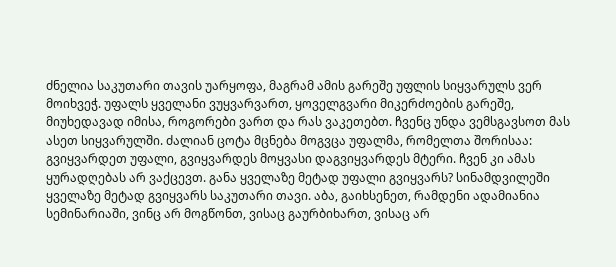ძნელია საკუთარი თავის უარყოფა, მაგრამ ამის გარეშე უფლის სიყვარულს ვერ მოიხვეჭ. უფალს ყველანი ვუყვარვართ, ყოველგვარი მიკერძოების გარეშე, მიუხედავად იმისა, როგორები ვართ და რას ვაკეთებთ. ჩვენც უნდა ვემსგავსოთ მას ასეთ სიყვარულში. ძალიან ცოტა მცნება მოგვცა უფალმა, რომელთა შორისაა: გვიყვარდეთ უფალი, გვიყვარდეს მოყვასი დაგვიყვარდეს მტერი. ჩვენ კი ამას ყურადღებას არ ვაქცევთ. განა ყველაზე მეტად უფალი გვიყვარს? სინამდვილეში ყველაზე მეტად გვიყვარს საკუთარი თავი. აბა, გაიხსენეთ, რამდენი ადამიანია სემინარიაში, ვინც არ მოგწონთ, ვისაც გაურბიხართ, ვისაც არ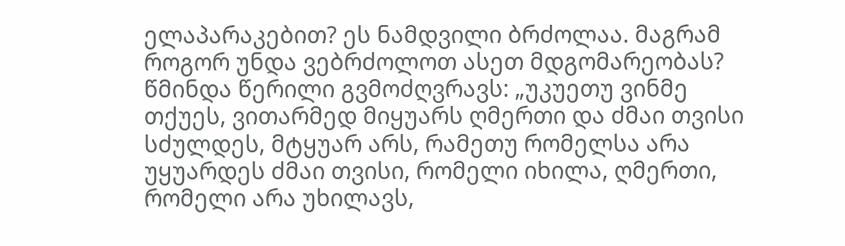ელაპარაკებით? ეს ნამდვილი ბრძოლაა. მაგრამ როგორ უნდა ვებრძოლოთ ასეთ მდგომარეობას? წმინდა წერილი გვმოძღვრავს: „უკუეთუ ვინმე თქუეს, ვითარმედ მიყუარს ღმერთი და ძმაი თვისი სძულდეს, მტყუარ არს, რამეთუ რომელსა არა უყუარდეს ძმაი თვისი, რომელი იხილა, ღმერთი, რომელი არა უხილავს,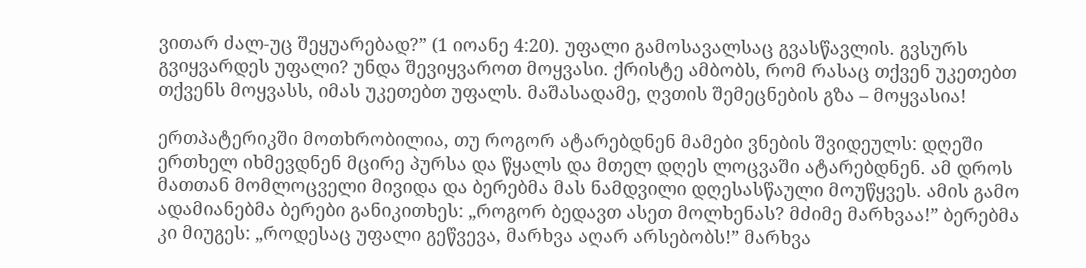ვითარ ძალ-უც შეყუარებად?” (1 იოანე 4:20). უფალი გამოსავალსაც გვასწავლის. გვსურს გვიყვარდეს უფალი? უნდა შევიყვაროთ მოყვასი. ქრისტე ამბობს, რომ რასაც თქვენ უკეთებთ თქვენს მოყვასს, იმას უკეთებთ უფალს. მაშასადამე, ღვთის შემეცნების გზა – მოყვასია!

ერთპატერიკში მოთხრობილია, თუ როგორ ატარებდნენ მამები ვნების შვიდეულს: დღეში ერთხელ იხმევდნენ მცირე პურსა და წყალს და მთელ დღეს ლოცვაში ატარებდნენ. ამ დროს მათთან მომლოცველი მივიდა და ბერებმა მას ნამდვილი დღესასწაული მოუწყვეს. ამის გამო ადამიანებმა ბერები განიკითხეს: „როგორ ბედავთ ასეთ მოლხენას? მძიმე მარხვაა!” ბერებმა კი მიუგეს: „როდესაც უფალი გეწვევა, მარხვა აღარ არსებობს!” მარხვა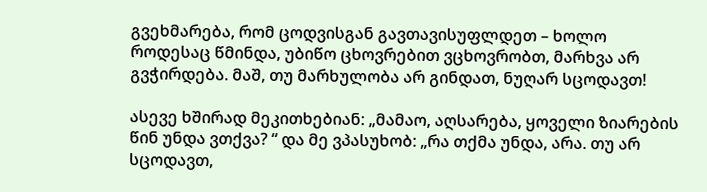გვეხმარება, რომ ცოდვისგან გავთავისუფლდეთ – ხოლო როდესაც წმინდა, უბიწო ცხოვრებით ვცხოვრობთ, მარხვა არ გვჭირდება. მაშ, თუ მარხულობა არ გინდათ, ნუღარ სცოდავთ!

ასევე ხშირად მეკითხებიან: „მამაო, აღსარება, ყოველი ზიარების წინ უნდა ვთქვა? “ და მე ვპასუხობ: „რა თქმა უნდა, არა. თუ არ სცოდავთ,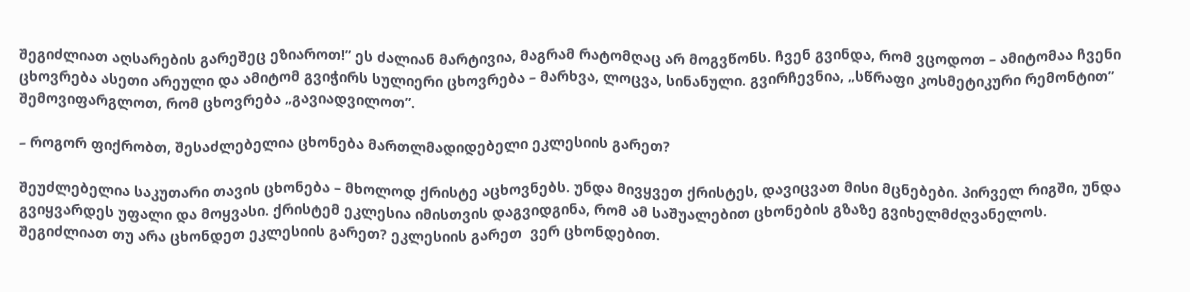შეგიძლიათ აღსარების გარეშეც ეზიაროთ!” ეს ძალიან მარტივია, მაგრამ რატომღაც არ მოგვწონს. ჩვენ გვინდა, რომ ვცოდოთ – ამიტომაა ჩვენი ცხოვრება ასეთი არეული და ამიტომ გვიჭირს სულიერი ცხოვრება – მარხვა, ლოცვა, სინანული. გვირჩევნია, „სწრაფი კოსმეტიკური რემონტით” შემოვიფარგლოთ, რომ ცხოვრება „გავიადვილოთ”.

– როგორ ფიქრობთ, შესაძლებელია ცხონება მართლმადიდებელი ეკლესიის გარეთ?

შეუძლებელია საკუთარი თავის ცხონება – მხოლოდ ქრისტე აცხოვნებს. უნდა მივყვეთ ქრისტეს, დავიცვათ მისი მცნებები. პირველ რიგში, უნდა გვიყვარდეს უფალი და მოყვასი. ქრისტემ ეკლესია იმისთვის დაგვიდგინა, რომ ამ საშუალებით ცხონების გზაზე გვიხელმძღვანელოს. შეგიძლიათ თუ არა ცხონდეთ ეკლესიის გარეთ? ეკლესიის გარეთ  ვერ ცხონდებით.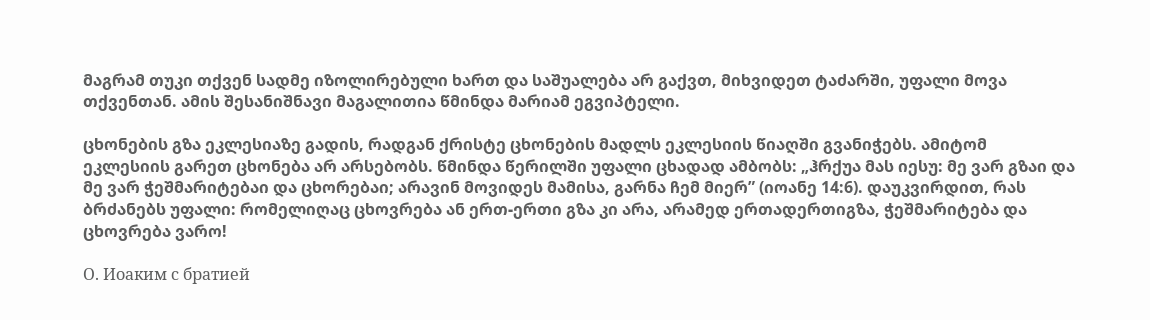მაგრამ თუკი თქვენ სადმე იზოლირებული ხართ და საშუალება არ გაქვთ, მიხვიდეთ ტაძარში, უფალი მოვა თქვენთან. ამის შესანიშნავი მაგალითია წმინდა მარიამ ეგვიპტელი.

ცხონების გზა ეკლესიაზე გადის, რადგან ქრისტე ცხონების მადლს ეკლესიის წიაღში გვანიჭებს. ამიტომ ეკლესიის გარეთ ცხონება არ არსებობს. წმინდა წერილში უფალი ცხადად ამბობს: „ჰრქუა მას იესუ: მე ვარ გზაი და მე ვარ ჭეშმარიტებაი და ცხორებაი; არავინ მოვიდეს მამისა, გარნა ჩემ მიერ” (იოანე 14:6). დაუკვირდით, რას ბრძანებს უფალი: რომელიღაც ცხოვრება ან ერთ-ერთი გზა კი არა, არამედ ერთადერთიგზა, ჭეშმარიტება და ცხოვრება ვარო!

О. Иоаким с братией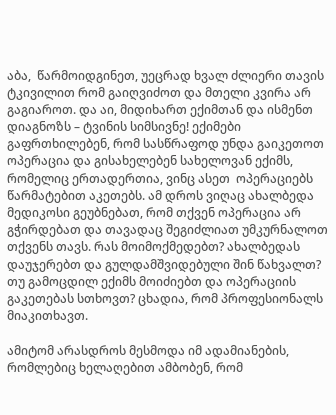აბა,  წარმოიდგინეთ, უეცრად ხვალ ძლიერი თავის ტკივილით რომ გაიღვიძოთ და მთელი კვირა არ გაგიაროთ. და აი, მიდიხართ ექიმთან და ისმენთ დიაგნოზს – ტვინის სიმსივნე! ექიმები გაფრთხილებენ, რომ სასწრაფოდ უნდა გაიკეთოთ ოპერაცია და გისახელებენ სახელოვან ექიმს, რომელიც ერთადერთია, ვინც ასეთ  ოპერაციებს წარმატებით აკეთებს. ამ დროს ვიღაც ახალბედა მედიკოსი გეუბნებათ, რომ თქვენ ოპერაცია არ გჭირდებათ და თავადაც შეგიძლიათ უმკურნალოთ თქვენს თავს. რას მოიმოქმედებთ? ახალბედას დაუჯერებთ და გულდამშვიდებული შინ წახვალთ? თუ გამოცდილ ექიმს მოიძიებთ და ოპერაციის გაკეთებას სთხოვთ? ცხადია, რომ პროფესიონალს მიაკითხავთ.

ამიტომ არასდროს მესმოდა იმ ადამიანების, რომლებიც ხელაღებით ამბობენ, რომ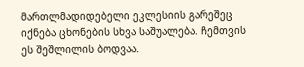მართლმადიდებელი ეკლესიის გარეშეც იქნება ცხონების სხვა საშუალება. ჩემთვის ეს შეშლილის ბოდვაა.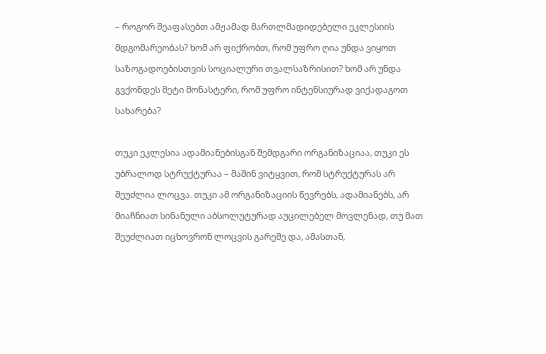– როგორ შეაფასებთ ამჟამად მართლმადიდებელი ეკლესიის მდგომარეობას? ხომ არ ფიქრობთ, რომ უფრო ღია უნდა ვიყოთ საზოგადოებისთვის სოციალური თვალსაზრისით? ხომ არ უნდა გვქონდეს მეტი მონასტერი, რომ უფრო ინტენსიურად ვიქადაგოთ სახარება?

თუკი ეკლესია ადამიანებისგან შემდგარი ორგანიზაციაა, თუკი ეს უბრალოდ სტრუქტურაა – მაშინ ვიტყვით, რომ სტრუქტურას არ შეუძლია ლოცვა. თუკი ამ ორგანიზაციის წევრებს, ადამიანებს, არ მიაჩნიათ სინანული აბსოლუტურად აუცილებელ მოვლენად, თუ მათ შეუძლიათ იცხოვრონ ლოცვის გარეშე და, ამასთან,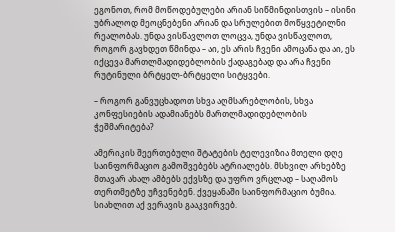ეგონოთ, რომ მოწოდებულები არიან სიწმინდისთვის – ისინი უბრალოდ მეოცნებენი არიან და სრულებით მოწყვეტილნი რეალობას. უნდა ვისწავლოთ ლოცვა, უნდა ვისწავლოთ, როგორ გავხდეთ წმინდა – აი, ეს არის ჩვენი ამოცანა და აი, ეს იქცევა მართლმადიდებლობის ქადაგებად და არა ჩვენი რუტინული ბრტყელ-ბრტყელი სიტყვები.

– როგორ განვუცხადოთ სხვა აღმსარებლობის, სხვა კონფესიების ადამიანებს მართლმადიდებლობის ჭეშმარიტება?

ამერიკის შეერთებული შტატების ტელევიზია მთელი დღე საინფორმაციო გამოშვებებს ატრიალებს. მსხვილ არხებზე მთავარ ახალ ამბებს ექვსზე და უფრო ვრცლად – საღამოს თერთმეტზე უჩვენებენ. ქვეყანაში საინფორმაციო ბუმია. სიახლით აქ ვერავის გააკვირვებ.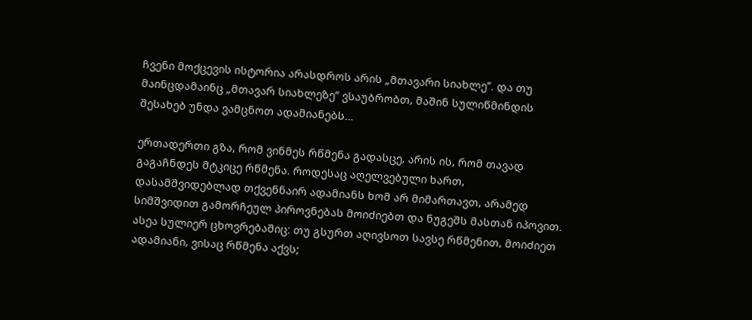ჩვენი მოქცევის ისტორია არასდროს არის „მთავარი სიახლე”. და თუ მაინცდამაინც „მთავარ სიახლეზე” ვსაუბრობთ, მაშინ სულიწმინდის შესახებ უნდა ვამცნოთ ადამიანებს…

ერთადერთი გზა, რომ ვინმეს რწმენა გადასცე, არის ის, რომ თავად გაგაჩნდეს მტკიცე რწმენა. როდესაც აღელვებული ხართ, დასამშვიდებლად თქვენნაირ ადამიანს ხომ არ მიმართავთ, არამედ სიმშვიდით გამორჩეულ პიროვნებას მოიძიებთ და ნუგეშს მასთან იპოვით. ასეა სულიერ ცხოვრებაშიც: თუ გსურთ აღივსოთ სავსე რწმენით, მოიძიეთ ადამიანი, ვისაც რწმენა აქვს;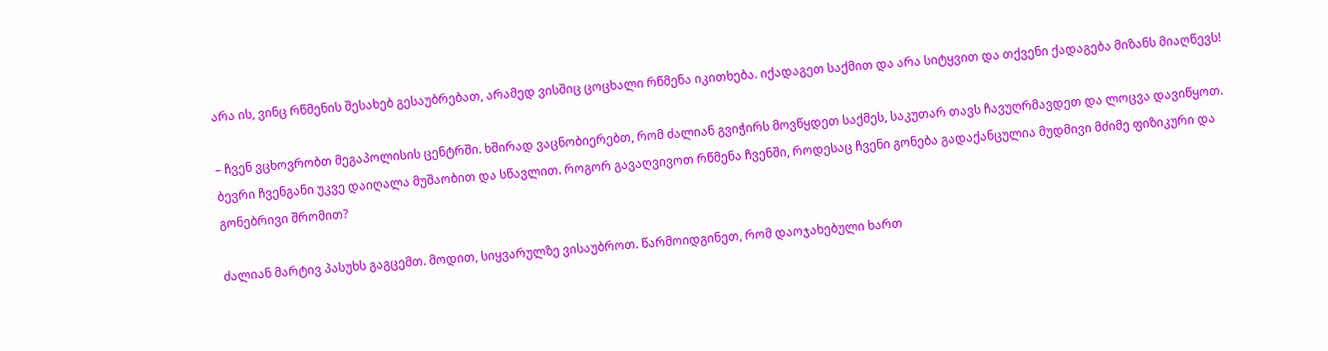არა ის, ვინც რწმენის შესახებ გესაუბრებათ, არამედ ვისშიც ცოცხალი რწმენა იკითხება. იქადაგეთ საქმით და არა სიტყვით და თქვენი ქადაგება მიზანს მიაღწევს!

– ჩვენ ვცხოვრობთ მეგაპოლისის ცენტრში. ხშირად ვაცნობიერებთ, რომ ძალიან გვიჭირს მოვწყდეთ საქმეს, საკუთარ თავს ჩავუღრმავდეთ და ლოცვა დავიწყოთ. ბევრი ჩვენგანი უკვე დაიღალა მუშაობით და სწავლით. როგორ გავაღვივოთ რწმენა ჩვენში, როდესაც ჩვენი გონება გადაქანცულია მუდმივი მძიმე ფიზიკური და გონებრივი შრომით?

ძალიან მარტივ პასუხს გაგცემთ. მოდით, სიყვარულზე ვისაუბროთ. წარმოიდგინეთ, რომ დაოჯახებული ხართ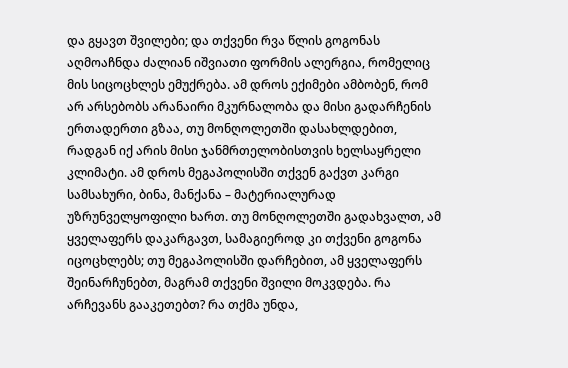და გყავთ შვილები; და თქვენი რვა წლის გოგონას აღმოაჩნდა ძალიან იშვიათი ფორმის ალერგია, რომელიც მის სიცოცხლეს ემუქრება. ამ დროს ექიმები ამბობენ, რომ არ არსებობს არანაირი მკურნალობა და მისი გადარჩენის ერთადერთი გზაა, თუ მონღოლეთში დასახლდებით, რადგან იქ არის მისი ჯანმრთელობისთვის ხელსაყრელი კლიმატი. ამ დროს მეგაპოლისში თქვენ გაქვთ კარგი სამსახური, ბინა, მანქანა – მატერიალურად უზრუნველყოფილი ხართ. თუ მონღოლეთში გადახვალთ, ამ ყველაფერს დაკარგავთ, სამაგიეროდ კი თქვენი გოგონა იცოცხლებს; თუ მეგაპოლისში დარჩებით, ამ ყველაფერს შეინარჩუნებთ, მაგრამ თქვენი შვილი მოკვდება. რა არჩევანს გააკეთებთ? რა თქმა უნდა,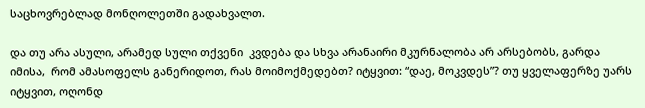საცხოვრებლად მონღოლეთში გადახვალთ.

და თუ არა ასული, არამედ სული თქვენი  კვდება და სხვა არანაირი მკურნალობა არ არსებობს, გარდა იმისა,  რომ ამასოფელს განერიდოთ, რას მოიმოქმედებთ? იტყვით: “დაე, მოკვდეს”? თუ ყველაფერზე უარს იტყვით, ოღონდ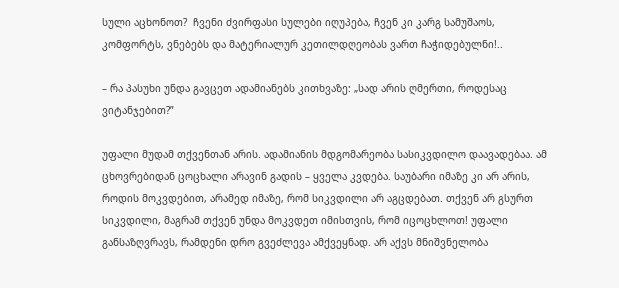სული აცხონოთ?  ჩვენი ძვირფასი სულები იღუპება, ჩვენ კი კარგ სამუშაოს, კომფორტს, ვნებებს და მატერიალურ კეთილდღეობას ვართ ჩაჭიდებულნი!..

– რა პასუხი უნდა გავცეთ ადამიანებს კითხვაზე: „სად არის ღმერთი, როდესაც ვიტანჯებით?”

უფალი მუდამ თქვენთან არის. ადამიანის მდგომარეობა სასიკვდილო დაავადებაა. ამ ცხოვრებიდან ცოცხალი არავინ გადის – ყველა კვდება. საუბარი იმაზე კი არ არის, როდის მოკვდებით, არამედ იმაზე, რომ სიკვდილი არ აგცდებათ. თქვენ არ გსურთ სიკვდილი, მაგრამ თქვენ უნდა მოკვდეთ იმისთვის, რომ იცოცხლოთ! უფალი განსაზღვრავს, რამდენი დრო გვეძლევა ამქვეყნად. არ აქვს მნიშვნელობა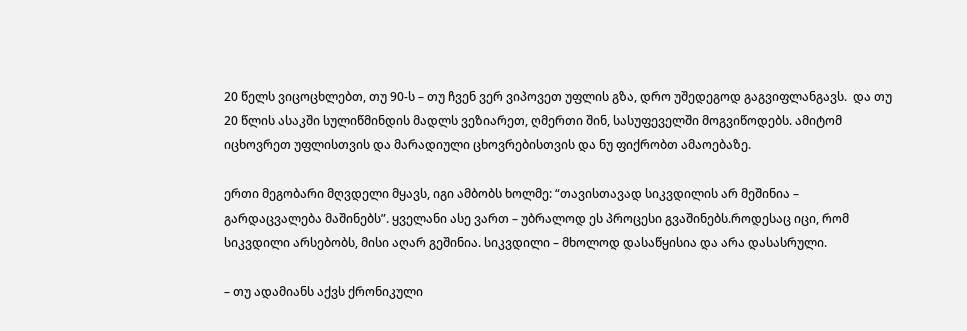20 წელს ვიცოცხლებთ, თუ 90-ს – თუ ჩვენ ვერ ვიპოვეთ უფლის გზა, დრო უშედეგოდ გაგვიფლანგავს.  და თუ 20 წლის ასაკში სულიწმინდის მადლს ვეზიარეთ, ღმერთი შინ, სასუფეველში მოგვიწოდებს. ამიტომ იცხოვრეთ უფლისთვის და მარადიული ცხოვრებისთვის და ნუ ფიქრობთ ამაოებაზე.

ერთი მეგობარი მღვდელი მყავს, იგი ამბობს ხოლმე: “თავისთავად სიკვდილის არ მეშინია – გარდაცვალება მაშინებს”. ყველანი ასე ვართ – უბრალოდ ეს პროცესი გვაშინებს.როდესაც იცი, რომ სიკვდილი არსებობს, მისი აღარ გეშინია. სიკვდილი – მხოლოდ დასაწყისია და არა დასასრული.

– თუ ადამიანს აქვს ქრონიკული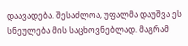დაავადება. შესაძლოა, უფალმა დაუშვა ეს სნეულება მის საცხოვნებლად. მაგრამ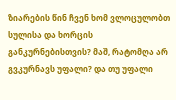ზიარების წინ ჩვენ ხომ ვლოცულობთ სულისა და ხორცის განკურნებისთვის? მაშ, რატომღა არ გვკურნავს უფალი? და თუ უფალი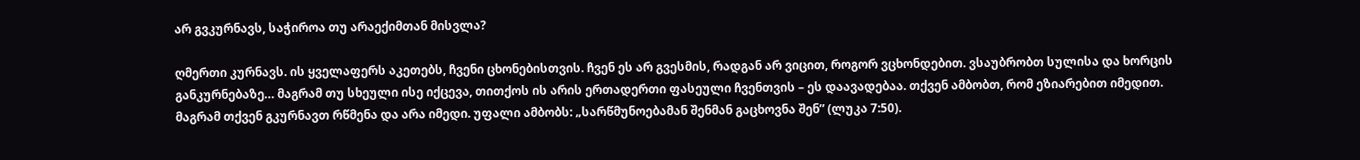არ გვკურნავს, საჭიროა თუ არაექიმთან მისვლა?

ღმერთი კურნავს. ის ყველაფერს აკეთებს, ჩვენი ცხონებისთვის. ჩვენ ეს არ გვესმის, რადგან არ ვიცით, როგორ ვცხონდებით. ვსაუბრობთ სულისა და ხორცის განკურნებაზე… მაგრამ თუ სხეული ისე იქცევა, თითქოს ის არის ერთადერთი ფასეული ჩვენთვის – ეს დაავადებაა. თქვენ ამბობთ, რომ ეზიარებით იმედით. მაგრამ თქვენ გკურნავთ რწმენა და არა იმედი. უფალი ამბობს: „სარწმუნოებამან შენმან გაცხოვნა შენ” (ლუკა 7:50).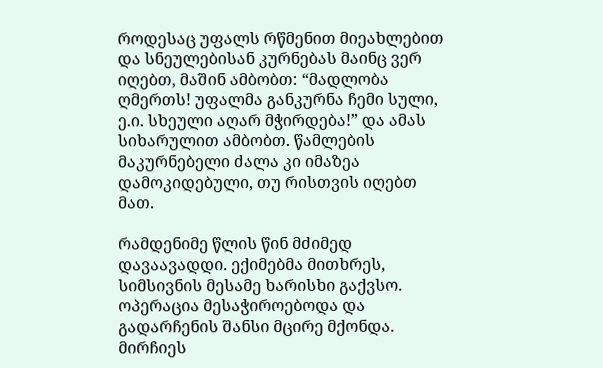როდესაც უფალს რწმენით მიეახლებით და სნეულებისან კურნებას მაინც ვერ იღებთ, მაშინ ამბობთ: “მადლობა ღმერთს! უფალმა განკურნა ჩემი სული, ე.ი. სხეული აღარ მჭირდება!” და ამას სიხარულით ამბობთ. წამლების მაკურნებელი ძალა კი იმაზეა დამოკიდებული, თუ რისთვის იღებთ მათ.

რამდენიმე წლის წინ მძიმედ დავაავადდი. ექიმებმა მითხრეს, სიმსივნის მესამე ხარისხი გაქვსო. ოპერაცია მესაჭიროებოდა და გადარჩენის შანსი მცირე მქონდა. მირჩიეს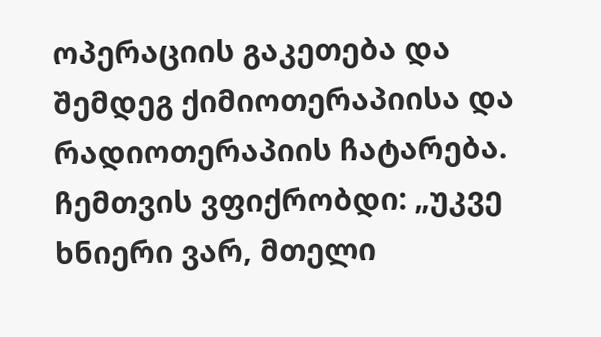ოპერაციის გაკეთება და შემდეგ ქიმიოთერაპიისა და რადიოთერაპიის ჩატარება. ჩემთვის ვფიქრობდი: „უკვე ხნიერი ვარ, მთელი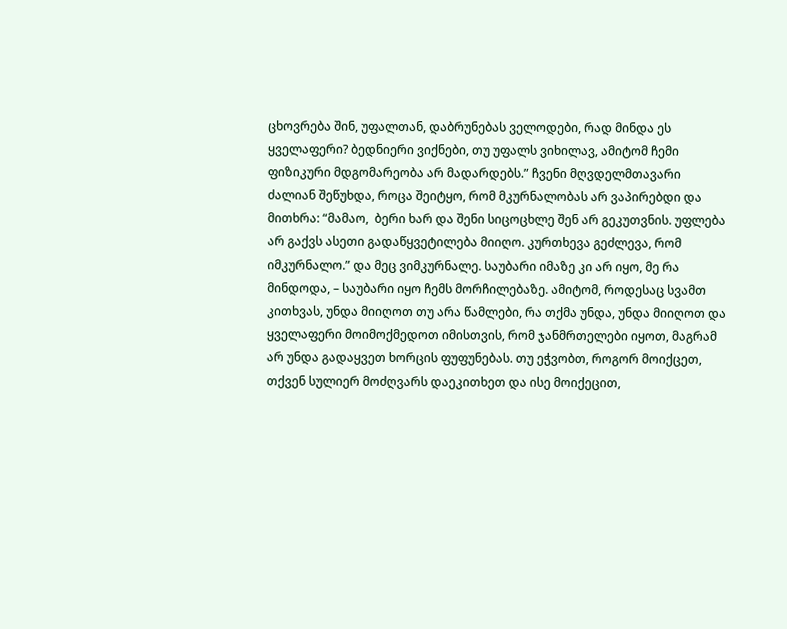ცხოვრება შინ, უფალთან, დაბრუნებას ველოდები, რად მინდა ეს ყველაფერი? ბედნიერი ვიქნები, თუ უფალს ვიხილავ, ამიტომ ჩემი ფიზიკური მდგომარეობა არ მადარდებს.” ჩვენი მღვდელმთავარი ძალიან შეწუხდა, როცა შეიტყო, რომ მკურნალობას არ ვაპირებდი და მითხრა: “მამაო,  ბერი ხარ და შენი სიცოცხლე შენ არ გეკუთვნის. უფლება არ გაქვს ასეთი გადაწყვეტილება მიიღო. კურთხევა გეძლევა, რომ იმკურნალო.” და მეც ვიმკურნალე. საუბარი იმაზე კი არ იყო, მე რა მინდოდა, – საუბარი იყო ჩემს მორჩილებაზე. ამიტომ, როდესაც სვამთ კითხვას, უნდა მიიღოთ თუ არა წამლები, რა თქმა უნდა, უნდა მიიღოთ და ყველაფერი მოიმოქმედოთ იმისთვის, რომ ჯანმრთელები იყოთ, მაგრამ არ უნდა გადაყვეთ ხორცის ფუფუნებას. თუ ეჭვობთ, როგორ მოიქცეთ, თქვენ სულიერ მოძღვარს დაეკითხეთ და ისე მოიქეცით,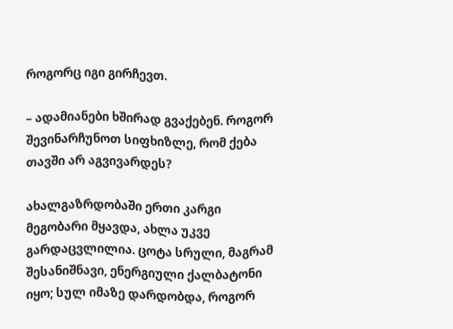როგორც იგი გირჩევთ.

– ადამიანები ხშირად გვაქებენ. როგორ შევინარჩუნოთ სიფხიზლე, რომ ქება თავში არ აგვივარდეს?

ახალგაზრდობაში ერთი კარგი მეგობარი მყავდა, ახლა უკვე გარდაცვლილია. ცოტა სრული, მაგრამ შესანიშნავი, ენერგიული ქალბატონი იყო; სულ იმაზე დარდობდა, როგორ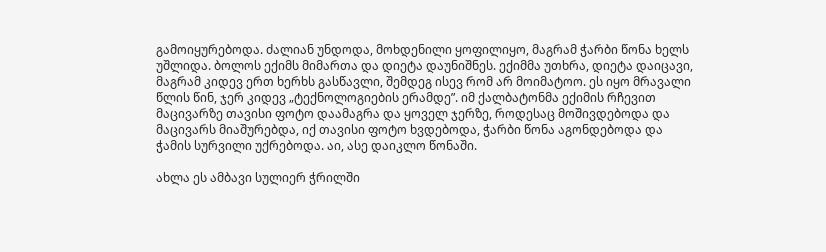გამოიყურებოდა. ძალიან უნდოდა, მოხდენილი ყოფილიყო, მაგრამ ჭარბი წონა ხელს უშლიდა. ბოლოს ექიმს მიმართა და დიეტა დაუნიშნეს. ექიმმა უთხრა, დიეტა დაიცავი, მაგრამ კიდევ ერთ ხერხს გასწავლი, შემდეგ ისევ რომ არ მოიმატოო. ეს იყო მრავალი წლის წინ, ჯერ კიდევ „ტექნოლოგიების ერამდე”. იმ ქალბატონმა ექიმის რჩევით მაცივარზე თავისი ფოტო დაამაგრა და ყოველ ჯერზე, როდესაც მოშივდებოდა და მაცივარს მიაშურებდა, იქ თავისი ფოტო ხვდებოდა, ჭარბი წონა აგონდებოდა და ჭამის სურვილი უქრებოდა. აი, ასე დაიკლო წონაში.

ახლა ეს ამბავი სულიერ ჭრილში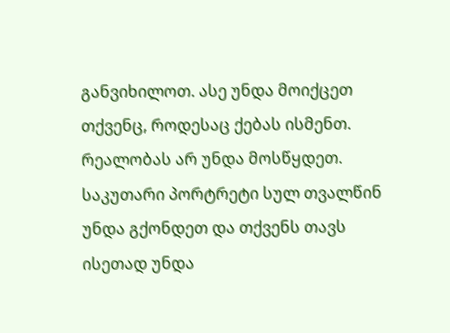განვიხილოთ. ასე უნდა მოიქცეთ თქვენც, როდესაც ქებას ისმენთ. რეალობას არ უნდა მოსწყდეთ. საკუთარი პორტრეტი სულ თვალწინ უნდა გქონდეთ და თქვენს თავს ისეთად უნდა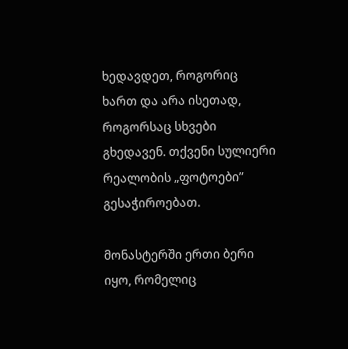ხედავდეთ, როგორიც ხართ და არა ისეთად, როგორსაც სხვები გხედავენ. თქვენი სულიერი რეალობის „ფოტოები” გესაჭიროებათ.

მონასტერში ერთი ბერი იყო, რომელიც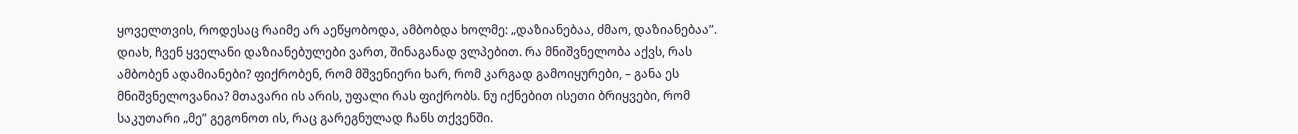ყოველთვის, როდესაც რაიმე არ აეწყობოდა, ამბობდა ხოლმე: „დაზიანებაა, ძმაო, დაზიანებაა”. დიახ, ჩვენ ყველანი დაზიანებულები ვართ, შინაგანად ვლპებით. რა მნიშვნელობა აქვს, რას ამბობენ ადამიანები? ფიქრობენ, რომ მშვენიერი ხარ, რომ კარგად გამოიყურები, – განა ეს მნიშვნელოვანია? მთავარი ის არის, უფალი რას ფიქრობს. ნუ იქნებით ისეთი ბრიყვები, რომ საკუთარი „მე” გეგონოთ ის, რაც გარეგნულად ჩანს თქვენში.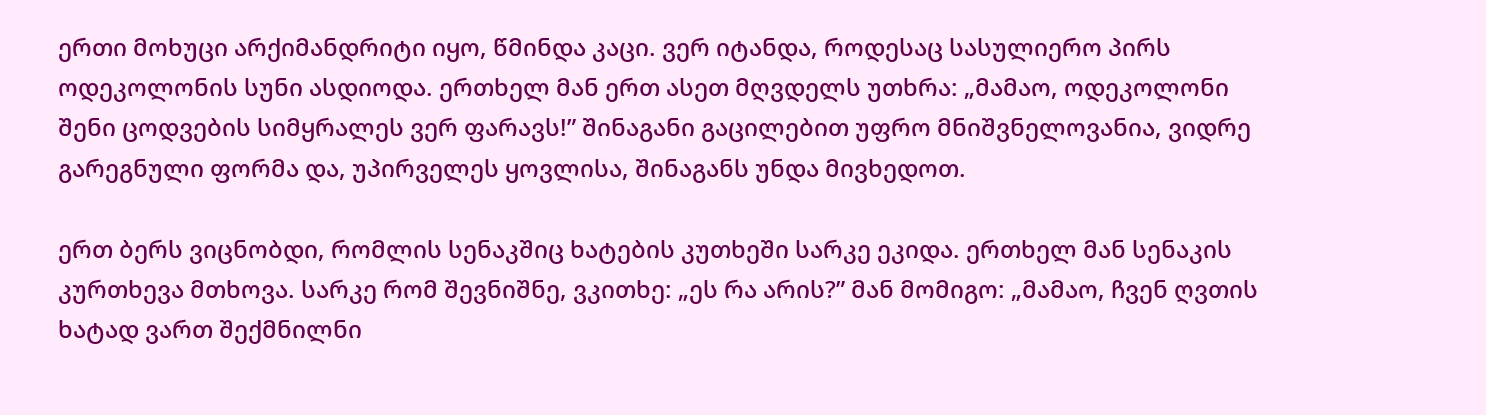ერთი მოხუცი არქიმანდრიტი იყო, წმინდა კაცი. ვერ იტანდა, როდესაც სასულიერო პირს ოდეკოლონის სუნი ასდიოდა. ერთხელ მან ერთ ასეთ მღვდელს უთხრა: „მამაო, ოდეკოლონი შენი ცოდვების სიმყრალეს ვერ ფარავს!” შინაგანი გაცილებით უფრო მნიშვნელოვანია, ვიდრე გარეგნული ფორმა და, უპირველეს ყოვლისა, შინაგანს უნდა მივხედოთ.

ერთ ბერს ვიცნობდი, რომლის სენაკშიც ხატების კუთხეში სარკე ეკიდა. ერთხელ მან სენაკის კურთხევა მთხოვა. სარკე რომ შევნიშნე, ვკითხე: „ეს რა არის?” მან მომიგო: „მამაო, ჩვენ ღვთის ხატად ვართ შექმნილნი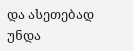და ასეთებად უნდა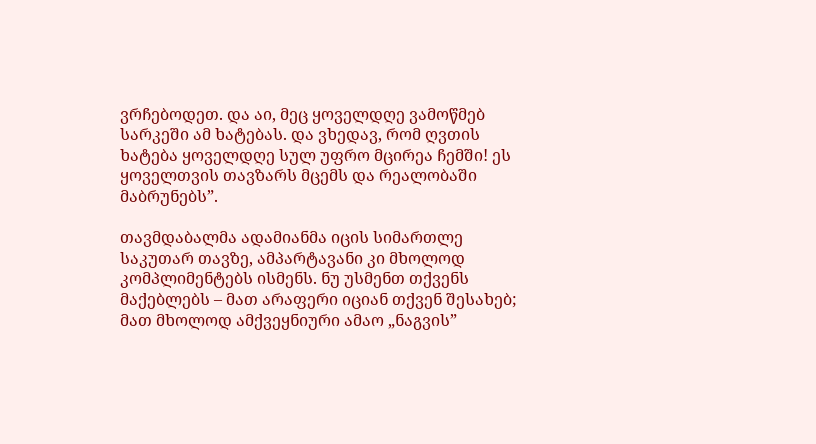ვრჩებოდეთ. და აი, მეც ყოველდღე ვამოწმებ სარკეში ამ ხატებას. და ვხედავ, რომ ღვთის ხატება ყოველდღე სულ უფრო მცირეა ჩემში! ეს ყოველთვის თავზარს მცემს და რეალობაში მაბრუნებს”.

თავმდაბალმა ადამიანმა იცის სიმართლე საკუთარ თავზე, ამპარტავანი კი მხოლოდ კომპლიმენტებს ისმენს. ნუ უსმენთ თქვენს მაქებლებს – მათ არაფერი იციან თქვენ შესახებ; მათ მხოლოდ ამქვეყნიური ამაო „ნაგვის”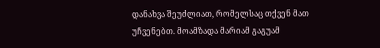დანახვა შეუძლიათ, რომელსაც თქვენ მათ უჩვენებთ. მოამზადა მარიამ გაგუამ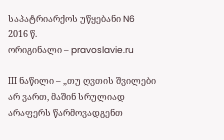საპატრიარქოს უწყებანი N6 2016 წ.
ორიგინალი – pravoslavie.ru

ΙΙΙ ნაწილი – „თუ ღვთის შვილები არ ვართ, მაშინ სრულიად  არაფერს წარმოვადგენთ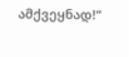ამქვეყნად!“